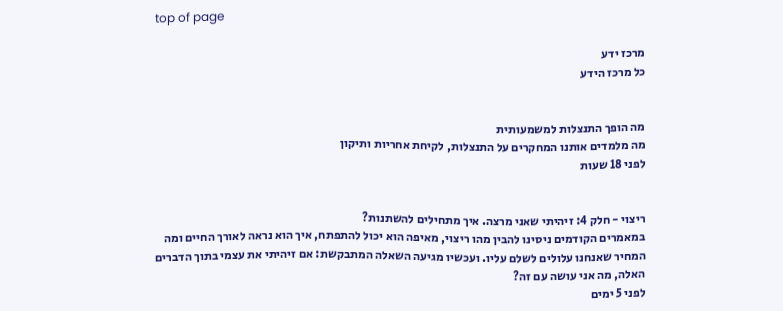top of page

מרכז ידע
כל מרכז הידע


מה הופך התנצלות למשמעותית
מה מלמדים אותנו המחקרים על התנצלות, לקיחת אחריות ותיקון
לפני 18 שעות


ריצוי - חלק 4: זיהיתי שאני מרצה. איך מתחילים להשתנות?
במאמרים הקודמים ניסינו להבין מהו ריצוי, מאיפה הוא יכול להתפתח, איך הוא נראה לאורך החיים ומה המחיר שאנחנו עלולים לשלם עליו. ועכשיו מגיעה השאלה המתבקשת: אם זיהיתי את עצמי בתוך הדברים האלה, מה אני עושה עם זה?
לפני 5 ימים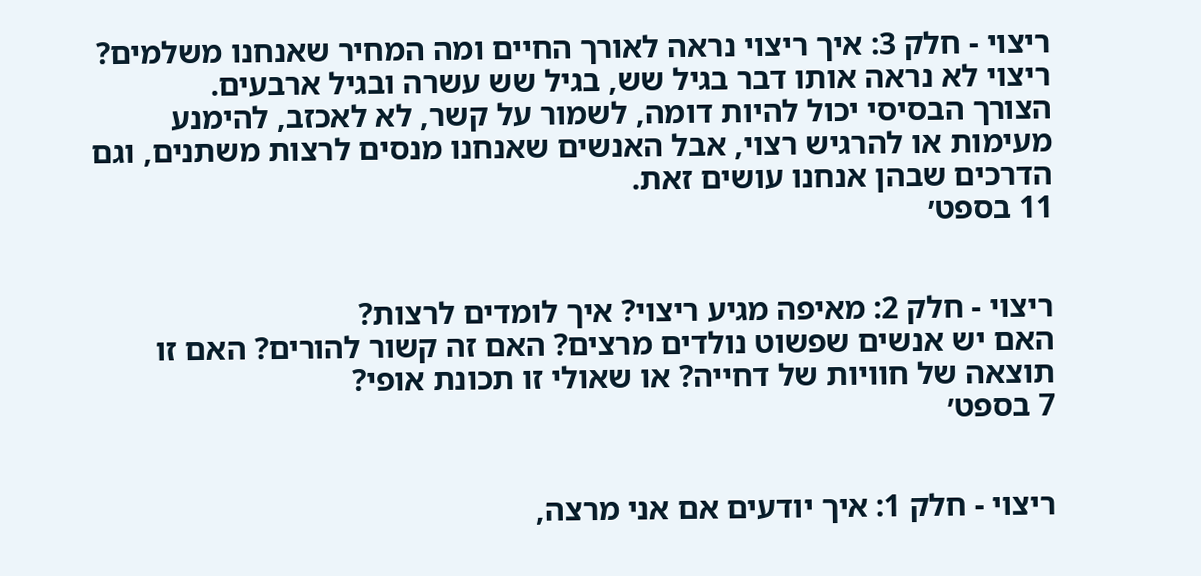ריצוי - חלק 3: איך ריצוי נראה לאורך החיים ומה המחיר שאנחנו משלמים?
ריצוי לא נראה אותו דבר בגיל שש, בגיל שש עשרה ובגיל ארבעים.
הצורך הבסיסי יכול להיות דומה, לשמור על קשר, לא לאכזב, להימנע מעימות או להרגיש רצוי, אבל האנשים שאנחנו מנסים לרצות משתנים, וגם הדרכים שבהן אנחנו עושים זאת.
11 בספט׳


ריצוי - חלק 2: מאיפה מגיע ריצוי? איך לומדים לרצות?
האם יש אנשים שפשוט נולדים מרצים? האם זה קשור להורים? האם זו תוצאה של חוויות של דחייה? או שאולי זו תכונת אופי?
7 בספט׳


ריצוי - חלק 1: איך יודעים אם אני מרצה,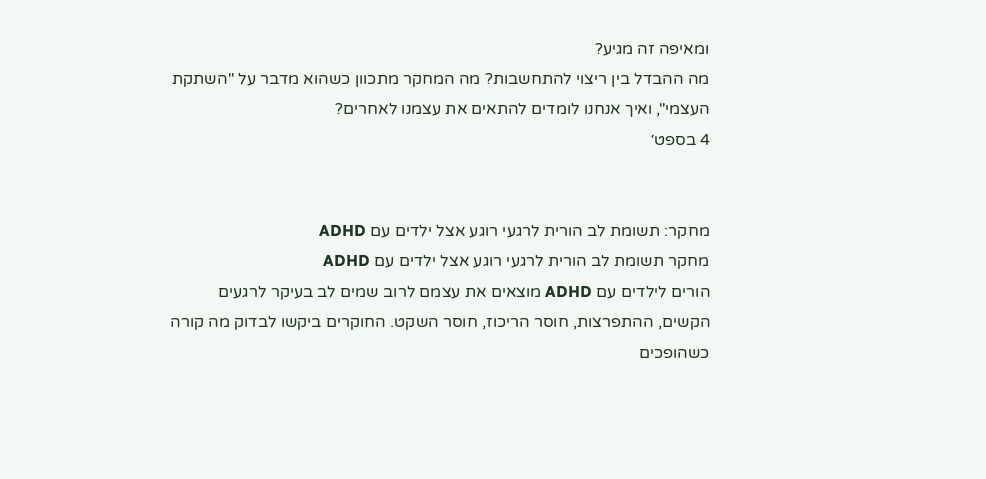ומאיפה זה מגיע?
מה ההבדל בין ריצוי להתחשבות? מה המחקר מתכוון כשהוא מדבר על "השתקת העצמי", ואיך אנחנו לומדים להתאים את עצמנו לאחרים?
4 בספט׳


מחקר: תשומת לב הורית לרגעי רוגע אצל ילדים עם ADHD
מחקר תשומת לב הורית לרגעי רוגע אצל ילדים עם ADHD
הורים לילדים עם ADHD מוצאים את עצמם לרוב שמים לב בעיקר לרגעים הקשים, ההתפרצות, חוסר הריכוז, חוסר השקט. החוקרים ביקשו לבדוק מה קורה כשהופכים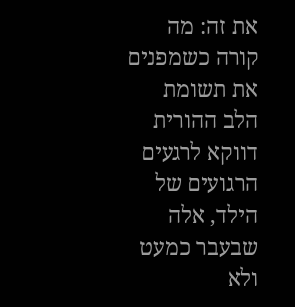את זה: מה קורה כשמפנים את תשומת הלב ההורית דווקא לרגעים הרגועים של הילד, אלה שבעבר כמעט ולא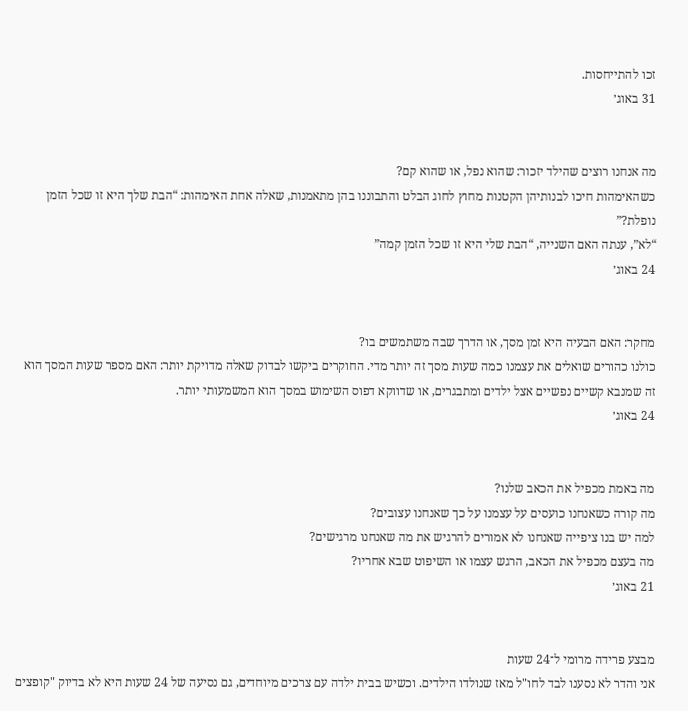זכו להתייחסות.
31 באוג׳


מה אנחנו רוצים שהילד יזכור: שהוא נפל, או שהוא קם?
כשהאימהות חיכו לבנותיהן הקטנות מחוץ לחוג הבלט והתבוננו בהן מתאמנות, שאלה אחת האימהות: “הבת שלך היא זו שכל הזמן נופלת?”
“לא”, ענתה האם השנייה, “הבת שלי היא זו שכל הזמן קמה”
24 באוג׳


מחקר: האם הבעיה היא זמן מסך, או הדרך שבה משתמשים בו?
כולנו כהורים שואלים את עצמנו כמה שעות מסך זה יותר מדי. החוקרים ביקשו לבדוק שאלה מדויקת יותר: האם מספר שעות המסך הוא זה שמנבא קשיים נפשיים אצל ילדים ומתבגרים, או שדווקא דפוס השימוש במסך הוא המשמעותי יותר.
24 באוג׳


מה באמת מכפיל את הכאב שלנו?
מה קורה כשאנחנו כועסים על עצמנו על כך שאנחנו עצובים?
למה יש בנו ציפייה שאנחנו לא אמורים להרגיש את מה שאנחנו מרגישים?
מה בעצם מכפיל את הכאב, הרגש עצמו או השיפוט שבא אחריו?
21 באוג׳


מבצע פרידה מרומי ל־24 שעות
אני והדר לא נסענו לבד לחו"ל מאז שנולדו הילדים. וכשיש בבית ילדה עם צרכים מיוחדים, גם נסיעה של 24 שעות היא לא בדיוק "קופצים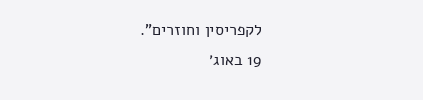לקפריסין וחוזרים".
19 באוג׳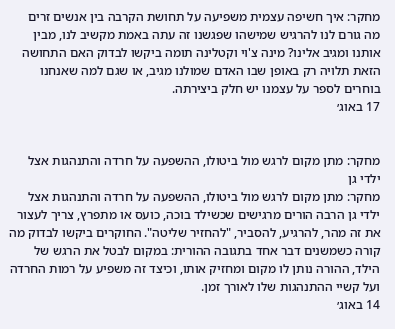מחקר: איך חשיפה עצמית משפיעה על תחושת הקרבה בין אנשים זרים
מה גורם לנו להרגיש שמישהו שפגשנו זה עתה באמת מקשיב לנו, מבין אותנו ומגיב אלינו? מינה צ'וי וקטלינה תומה ביקשו לבדוק האם התחושה הזאת תלויה רק באופן שבו האדם שמולנו מגיב, או שגם למה שאנחנו בוחרים לספר על עצמנו יש חלק ביצירתה.
17 באוג׳


מחקר: מתן מקום לרגש מול ביטולו, ההשפעה על חרדה והתנהגות אצל ילדי גן
מחקר: מתן מקום לרגש מול ביטולו, ההשפעה על חרדה והתנהגות אצל ילדי גן הרבה הורים מרגישים שכשילד בוכה, כועס או מתפרץ, צריך לעצור את זה מהר, להרגיע, להסביר, "להחזיר שליטה". החוקרים ביקשו לבדוק מה קורה כשמשנים דבר אחד בתגובה ההורית: במקום לבטל את הרגש של הילד, ההורה נותן לו מקום ומחזיק אותו, וכיצד זה משפיע על רמות החרדה ועל קשיי ההתנהגות שלו לאורך זמן.
14 באוג׳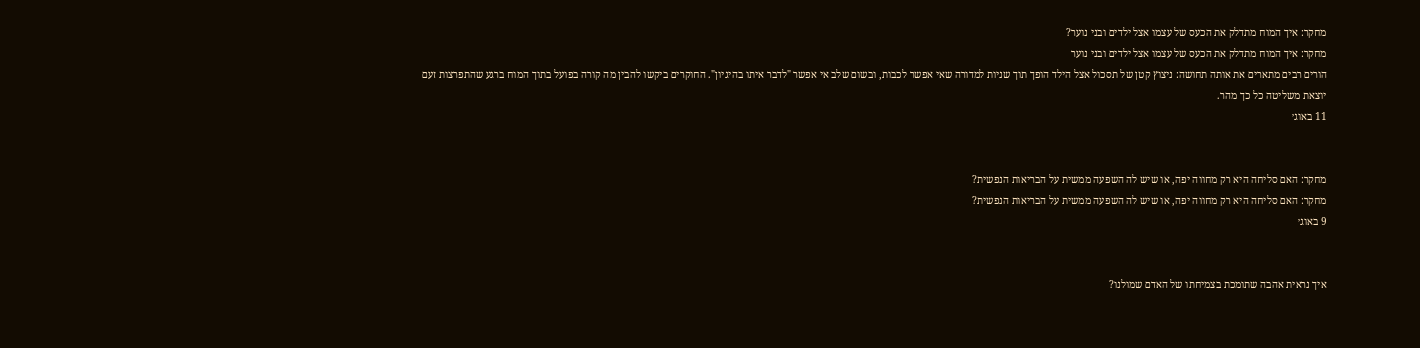מחקר: איך המוח מתדלק את הכעס של עצמו אצל ילדים ובני נוער?
מחקר: איך המוח מתדלק את הכעס של עצמו אצל ילדים ובני נוער
הורים רבים מתארים את אותה תחושה: ניצוץ קטן של תסכול אצל הילד הופך תוך שניות למדורה שאי אפשר לכבות, ובשום שלב אי אפשר "לדבר איתו בהיגיון". החוקרים ביקשו להבין מה קורה בפועל בתוך המוח ברגע שהתפרצות זעם יוצאת משליטה כל כך מהר.
11 באוג׳


מחקר: האם סליחה היא רק מחווה יפה, או שיש לה השפעה ממשית על הבריאות הנפשית?
מחקר: האם סליחה היא רק מחווה יפה, או שיש לה השפעה ממשית על הבריאות הנפשית?
9 באוג׳


איך נראית אהבה שתומכת בצמיחתו של האדם שמולנו?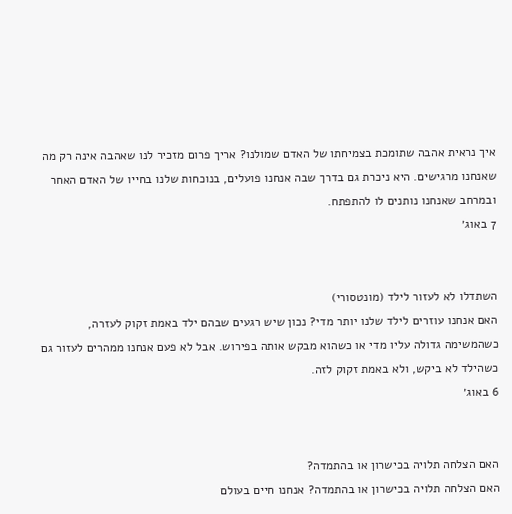איך נראית אהבה שתומכת בצמיחתו של האדם שמולנו? אריך פרום מזכיר לנו שאהבה אינה רק מה שאנחנו מרגישים. היא ניכרת גם בדרך שבה אנחנו פועלים, בנוכחות שלנו בחייו של האדם האחר ובמרחב שאנחנו נותנים לו להתפתח.
7 באוג׳


השתדלו לא לעזור לילד (מונטסורי)
האם אנחנו עוזרים לילד שלנו יותר מדי? נכון שיש רגעים שבהם ילד באמת זקוק לעזרה, כשהמשימה גדולה עליו מדי או כשהוא מבקש אותה בפירוש. אבל לא פעם אנחנו ממהרים לעזור גם כשהילד לא ביקש, ולא באמת זקוק לזה.
6 באוג׳


האם הצלחה תלויה בכישרון או בהתמדה?
האם הצלחה תלויה בכישרון או בהתמדה? אנחנו חיים בעולם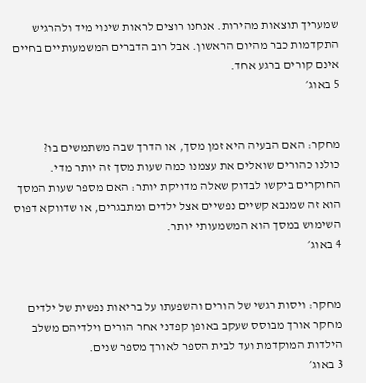שמעריך תוצאות מהירות. אנחנו רוצים לראות שינוי מיד ולהרגיש התקדמות כבר מהיום הראשון. אבל רוב הדברים המשמעותיים בחיים אינם קורים ברגע אחד.
5 באוג׳


מחקר: האם הבעיה היא זמן מסך, או הדרך שבה משתמשים בו?
כולנו כהורים שואלים את עצמנו כמה שעות מסך זה יותר מדי. החוקרים ביקשו לבדוק שאלה מדויקת יותר: האם מספר שעות המסך הוא זה שמנבא קשיים נפשיים אצל ילדים ומתבגרים, או שדווקא דפוס השימוש במסך הוא המשמעותי יותר.
4 באוג׳


מחקר: ויסות רגשי של הורים והשפעתו על בריאות נפשית של ילדים
מחקר אורך מבוסס שעקב באופן קפדני אחר הורים וילדיהם משלב הילדות המוקדמת ועד לבית הספר לאורך מספר שנים.
3 באוג׳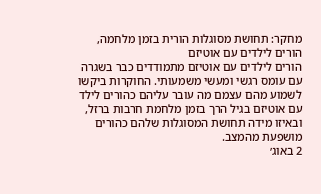מחקר: תחושת מסוגלות הורית בזמן מלחמה, הורים לילדים עם אוטיזם
הורים לילדים עם אוטיזם מתמודדים כבר בשגרה עם עומס רגשי ומעשי משמעותי. החוקרות ביקשו לשמוע מהם עצמם מה עובר עליהם כהורים לילד עם אוטיזם בגיל הרך בזמן מלחמת חרבות ברזל, ובאיזו מידה תחושת המסוגלות שלהם כהורים מושפעת מהמצב.
2 באוג׳